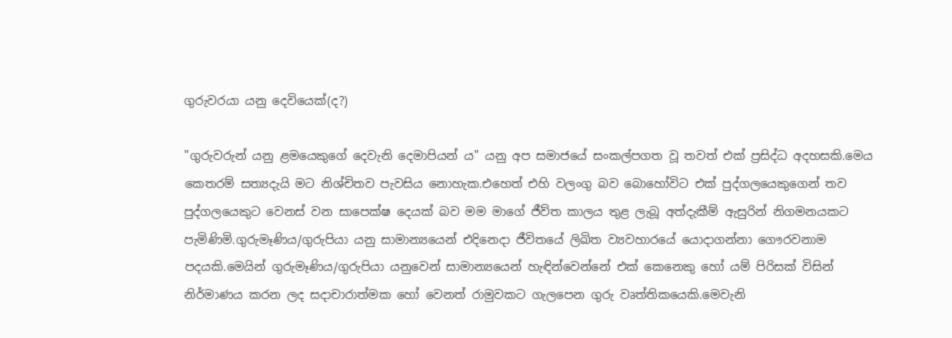ගුරුවරයා යනු දෙවියෙක්(ද?)

"ගුරුවරුන් යනු ළමයෙකුගේ දෙවැනි දෙමාපියන් ය" යනු අප සමාජයේ සංකල්පගත වූ තවත් එක් ප්‍රසිද්ධ අදහසකි.මෙය කෙතරම් සත්‍යදැයි මට නිශ්චිතව පැවසිය නොහැක.එහෙත් එහි වලංගු බව බොහෝවිට එක් පුද්ගලයෙකුගෙන් තව පුද්ගලයෙකුට වෙනස් වන සාපෙක්ෂ දෙයක් බව මම මාගේ ජීව්ත කාලය තුළ ලැබූ අත්දැකීම් ඇසුරින් නිගමනයකට පැමිණිමි.ගුරුමෑණිය/ගුරුපියා යනු සාමාන්‍යයෙන් එදිනෙදා ජීවිතයේ ලිඛිත ව්‍යවහාරයේ යොදාගන්නා ගෞරවනාම පදයකි.මෙයින් ගුරුමෑණිය/ගුරුපියා යනුවෙන් සාමාන්‍යයෙන් හැඳින්වෙන්නේ එක් කෙනෙකු හෝ යම් පිරිසක් විසින් නිර්මාණය කරන ලද සදාචාරාත්මක හෝ වෙනත් රාමුවකට ගැලපෙන ගුරු වෘත්තිකයෙකි.මෙවැනි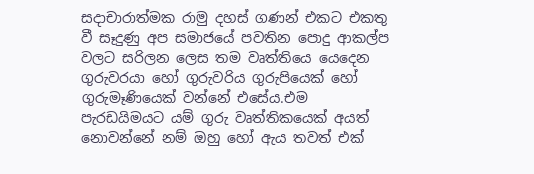සදාචාරාත්මක රාමු දහස් ගණන් එකට එකතු වී සෑදුණු අප සමාජයේ පවතින පොදු ආකල්ප වලට සරිලන ලෙස තම වෘත්තියෙ යෙදෙන ගුරුවරයා හෝ ගුරුවරිය ගුරුපියෙක් හෝ ගුරුමෑණියෙක් වන්නේ එසේය.එම පැරඩයිමයට යම් ගුරු වෘත්තිකයෙක් අයත් නොවන්නේ නම් ඔහු හෝ ඇය තවත් එක්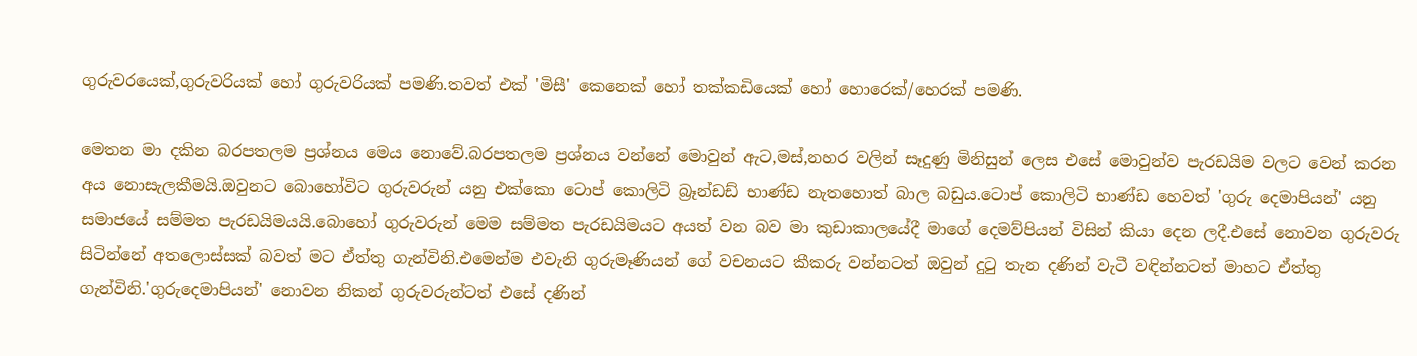ගුරුවරයෙක්,ගුරුවරියක් හෝ ගුරුවරියක් පමණි.තවත් එක් 'මිසී' කෙනෙක් හෝ තක්කඩියෙක් හෝ හොරෙක්/හෙරක් පමණි.

මෙතන මා දකින බරපතලම ප්‍රශ්නය මෙය නොවේ.බරපතලම ප්‍රශ්නය වන්නේ මොවුන් ඇට,මස්,නහර වලින් සෑදුණු මිනිසුන් ලෙස එසේ මොවුන්ව පැරඩයිම වලට වෙන් කරන අය නොසැලකීමයි.ඔවුනට බොහෝවිට ගුරුවරුන් යනු එක්කො ටොප් කොලිටි බ්‍රෑන්ඩඩ් භාණ්ඩ නැතහොත් බාල බඩුය.ටොප් කොලිටි භාණ්ඩ හෙවත් 'ගුරු දෙමාපියන්' යනු සමාජයේ සම්මත පැරඩයිමයයි.බොහෝ ගුරුවරුන් මෙම සම්මත පැරඩයිමයට අයත් වන බව මා කුඩාකාලයේදී මාගේ දෙමව්පියන් විසින් කියා දෙන ලදී.එසේ නොවන ගුරුවරු සිටින්නේ අතලොස්සක් බවත් මට ඒත්තු ගැන්විනි.එමෙන්ම එවැනි ගුරුමෑණියන් ගේ වචනයට කීකරු වන්නටත් ඔවුන් දුටු තැන දණින් වැටී වඳින්නටත් මාහට ඒත්තු ගැන්විනි.'ගුරුදෙමාපියන්' නොවන නිකන් ගුරුවරුන්ටත් එසේ දණින්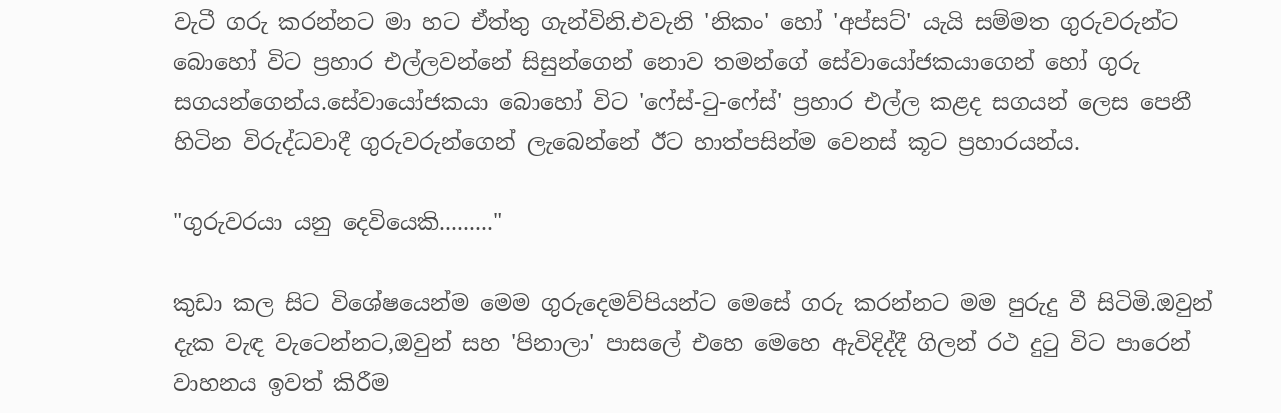වැටී ගරු කරන්නට මා හට ඒත්තු ගැන්විනි.එවැනි 'නිකං' හෝ 'අප්සට්' යැයි සම්මත ගුරුවරුන්ට බොහෝ විට ප්‍රහාර එල්ලවන්නේ සිසුන්ගෙන් නොව තමන්ගේ සේවායෝජකයාගෙන් හෝ ගුරු සගයන්ගෙන්ය.සේවායෝජකයා බොහෝ විට 'ෆේස්-ටු-ෆේස්' ප්‍රහාර එල්ල කළද සගයන් ලෙස පෙනී හිටින විරුද්ධවාදී ගුරුවරුන්ගෙන් ලැබෙන්නේ ඊට හාත්පසින්ම වෙනස් කූට ප්‍රහාරයන්ය.

"ගුරුවරයා යනු දෙවියෙකි........."

කුඩා කල සිට විශේෂයෙන්ම මෙම ගුරුදෙමව්පියන්ට මෙසේ ගරු කරන්නට මම පුරුදු වී සිටිමි.ඔවුන් දැක වැඳ වැටෙන්නට,ඔවුන් සහ 'පිනාලා' පාසලේ එහෙ මෙහෙ ඇවිදිද්දී ගිලන් රථ දුටු විට පාරෙන් වාහනය ඉවත් කිරීම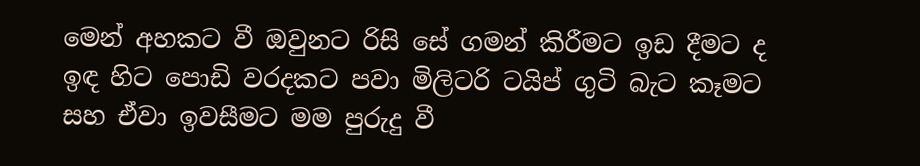මෙන් අහකට වී ඔවුනට රිසි සේ ගමන් කිරීමට ඉඩ දීමට ද ඉඳ හිට පොඩි වරදකට පවා මිලිටරි ටයිප් ගුටි බැට කෑමට සහ ඒවා ඉවසීමට මම පුරුදු වී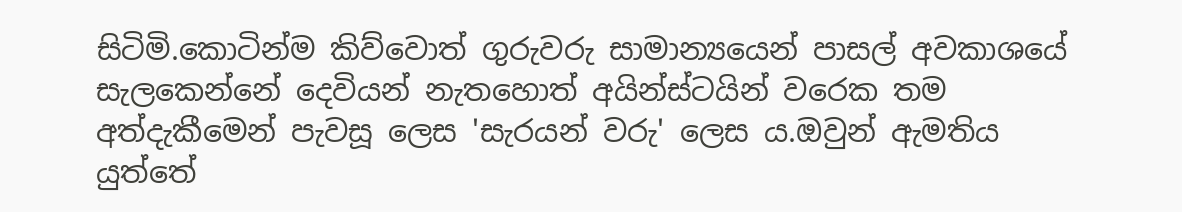සිටිමි.කොටින්ම කිව්වොත් ගුරුවරු සාමාන්‍යයෙන් පාසල් අවකාශයේ සැලකෙන්නේ දෙවියන් නැතහොත් අයින්ස්ටයින් වරෙක තම අත්දැකීමෙන් පැවසූ ලෙස 'සැරයන් වරු' ලෙස ය.ඔවුන් ඇමතිය යුත්තේ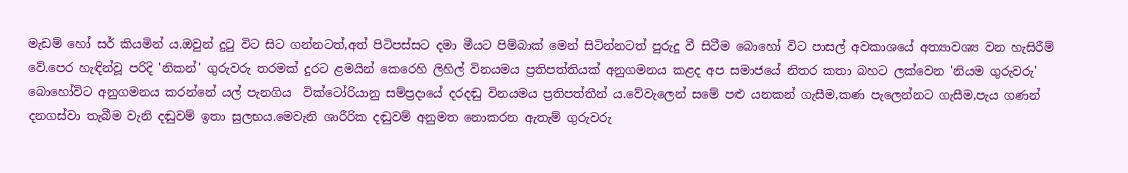මැඩම් හෝ සර් කියමින් ය.ඔවුන් දුටු විට සිට ගන්නටත්,අත් පිටිපස්සට දමා මීයට පිම්බාක් මෙන් සිටින්නටත් පුරුදු වී සිටීම බොහෝ විට පාසල් අවකාශයේ අත්‍යාවශ්‍ය වන හැසිරීම් වේ.පෙර හැඳින්වූ පරිදි 'නිකන්' ගුරුවරු තරමක් දුරට ළමයින් කෙරෙහි ලිහිල් විනයමය ප්‍රතිපත්තියක් අනුගමනය කළද අප සමාජයේ නිතර කතා බහට ලක්වෙන 'නියම ගුරුවරු' බොහෝවිට අනුගමනය කරන්නේ යල් පැනගිය  වික්ටෝරියානු සම්ප්‍රදායේ දරදඬු විනයමය ප්‍රතිපත්තීන් ය.වේවැලෙන් සමේ පළු යනකන් ගැසීම,කණ පැලෙන්නට ගැසීම,පැය ගණන් දනගස්වා තැබීම වැනි දඬුවම් ඉතා සුලභය.මෙවැනි ශාරීරික දඬුවම් අනුමත නොකරන ඇතැම් ගුරුවරු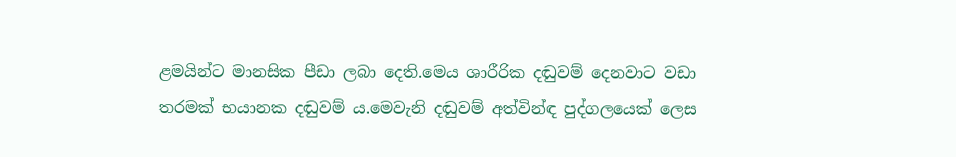ළමයින්ට මානසික පීඩා ලබා දෙති.මෙය ශාරීරික දඬුවම් දෙනවාට වඩා තරමක් භයානක දඬුවම් ය.මෙවැනි දඬුවම් අත්වින්ඳ පුද්ගලයෙක් ලෙස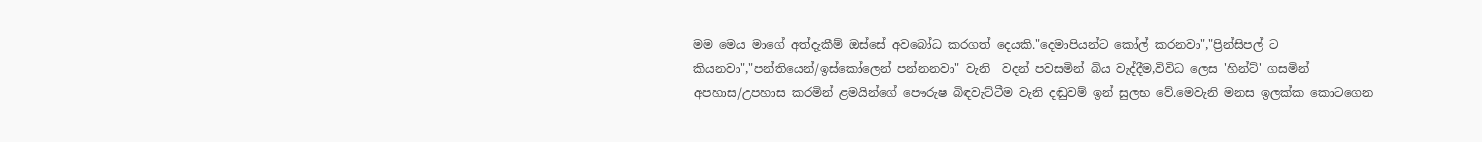මම මෙය මාගේ අත්දැකීම් ඔස්සේ අවබෝධ කරගත් දෙයකි."දෙමාපියන්ට කෝල් කරනවා","ප්‍රින්සිපල් ට කියනවා","පන්තියෙන්/ඉස්කෝලෙන් පන්නනවා" වැනි  වදන් පවසමින් බිය වැද්දීම,විවිධ ලෙස 'හින්ට්' ගසමින් අපහාස/උපහාස කරමින් ළමයින්ගේ පෞරුෂ බිඳවැට්ටීම වැනි දඬුවම් ඉන් සුලභ වේ.මෙවැනි මනස ඉලක්ක කොටගෙන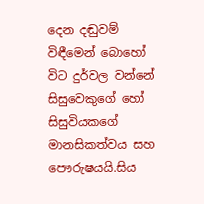දෙන දඬුවම් විඳීමෙන් බොහෝ විට දුර්වල වන්නේ සිසුවෙකුගේ හෝ සිසුවියකගේ මානසිකත්වය සහ පෞරුෂයයි.සිය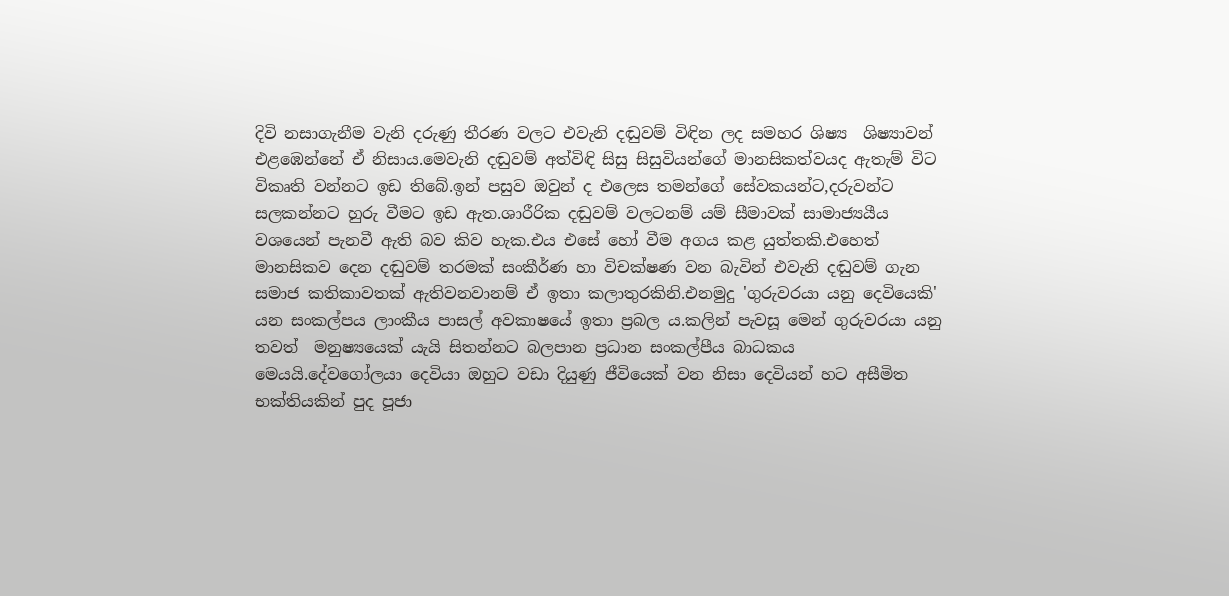දිවි නසාගැනීම වැනි දරුණු තීරණ වලට එවැනි දඬුවම් විඳින ලද සමහර ශිෂ්‍ය  ශිෂ්‍යාවන් එළඹෙන්නේ ඒ නිසාය.මෙවැනි දඬුවම් අත්විඳි සිසු සිසුවියන්ගේ මානසිකත්වයද ඇතැම් විට විකෘති වන්නට ඉඩ තිබේ.ඉන් පසුව ඔවුන් ද එලෙස තමන්ගේ සේවකයන්ට,දරුවන්ට සලකන්නට හුරු වීමට ඉඩ ඇත.ශාරීරික දඬුවම් වලටනම් යම් සීමාවක් සාමාජ්‍යයීය වශයෙන් පැනවී ඇති බව කිව හැක.එය එසේ හෝ වීම අගය කළ යුත්තකි.එහෙත් මානසිකව දෙන දඬුවම් තරමක් සංකීර්ණ හා විචක්ෂණ වන බැවින් එවැනි දඬුවම් ගැන සමාජ කතිකාවතක් ඇතිවනවානම් ඒ ඉතා කලාතුරකිනි.එනමුදු 'ගුරුවරයා යනු දෙවියෙකි' යන සංකල්පය ලාංකීය පාසල් අවකාෂයේ ඉතා ප්‍රබල ය.කලින් පැවසූ මෙන් ගුරුවරයා යනු තවත්  මනුෂ්‍යයෙක් යැයි සිතන්නට බලපාන ප්‍රධාන සංකල්පීය බාධකය මෙයයි.දේවගෝලයා දෙවියා ඔහුට වඩා දියුණු ජීවියෙක් වන නිසා දෙවියන් හට අසීමිත භක්තියකින් පුද පූජා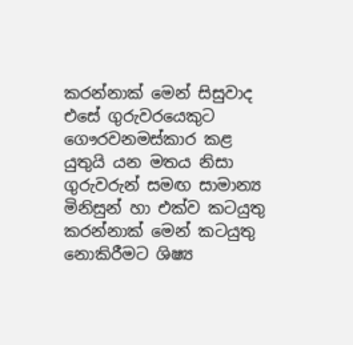කරන්නාක් මෙන් සිසුවාද එසේ ගුරුවරයෙකුට ගෞරවනමස්කාර කළ යුතුයි යන මතය නිසා ගුරුවරුන් සමඟ සාමාන්‍ය මිනිසුන් හා එක්ව කටයුතු කරන්නාක් මෙන් කටයුතු නොකිරීමට ශිෂ්‍ය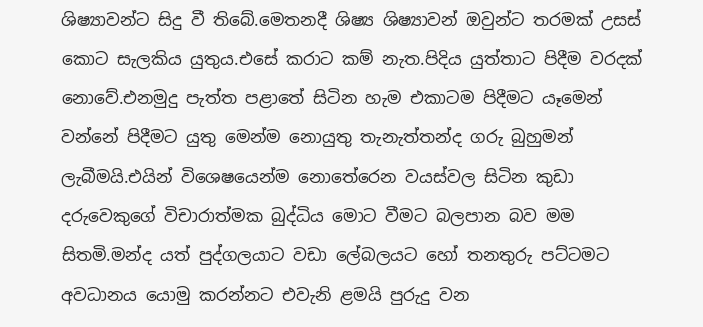ශිෂ්‍යාවන්ට සිදු වී තිබේ.මෙතනදී ශිෂ්‍ය ශිෂ්‍යාවන් ඔවුන්ට තරමක් උසස් කොට සැලකිය යුතුය.එසේ කරාට කම් නැත.පිදිය යුත්තාට පිදීම වරදක් නොවේ.එනමුදු පැත්ත පළාතේ සිටින හැම එකාටම පිදීමට යෑමෙන් වන්නේ පිදීමට යුතු මෙන්ම නොයුතු තැනැත්තන්ද ගරු බුහුමන් ලැබීමයි.එයින් විශෙෂයෙන්ම නොතේරෙන වයස්වල සිටින කුඩා දරුවෙකුගේ විචාරාත්මක බුද්ධිය මොට වීමට බලපාන බව මම සිතමි.මන්ද යත් පුද්ගලයාට වඩා ලේබලයට හෝ තනතුරු පට්ටමට අවධානය යොමු කරන්නට එවැනි ළමයි පුරුදු වන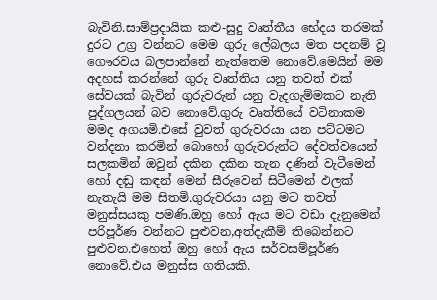බැවිනි.සාම්ප්‍රදායික කළු-සුදු වෘත්තීය භේදය තරමක් දුරට උග්‍ර වන්නට මෙම ගුරු ලේබලය මත පදනම් වූ ගෞරවය බලපාන්නේ නැත්තෙම නොවේ.මෙයින් මම අදහස් කරන්නේ ගුරු වෘත්තිය යනු තවත් එක් සේවයක් බැවින් ගුරුවරුන් යනු වැදගැම්මකට නැති පුද්ගලයන් බව නොවේ.ගුරු වෘත්තියේ වටිනාකම මමද අගයමි.එසේ වුවත් ගුරුවරයා යන පට්ටමට වන්දනා කරමින් බොහෝ ගුරුවරුන්ට දේවත්වයෙන් සලකමින් ඔවුන් දකින දකින තැන දණින් වැටීමෙන් හෝ දඬු කඳන් මෙන් සීරුවෙන් සිටීමෙන් ඵලක් නැතැයි මම සිතමි.ගුරුවරයා යනු මට තවත් මනුස්සයකු පමණි.ඔහු හෝ ඇය මට වඩා දැනුමෙන් පරිපූර්ණ වන්නට පුළුවන,අත්දැකීම් තිබෙන්නට පුළුවන.එහෙත් ඔහු හෝ ඇය සර්වසම්පූර්ණ නොවේ.එය මනුස්ස ගතියකි.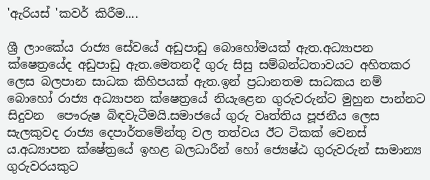'ඇරියස් 'කවර් කිරීම....

ශ්‍රී ලාංකේය රාජ්‍ය සේවයේ අඩුපාඩු බොහෝමයක් ඇත.අධ්‍යාපන ක්ෂෙත්‍රයේද අඩුපාඩු ඇත.මෙතනදී ගුරු සිසු සම්බන්ධතාවයට අහිතකර ලෙස බලපාන සාධක කිහිපයක් ඇත.ඉන් ප්‍රධානතම සාධකය නම් බොහෝ රාජ්‍ය අධ්‍යාපන ක්ෂෙත්‍රයේ නියැළෙන ගුරුවරුන්ට මුහුන පාන්නට සිදුවන  පෞරුෂ බිඳවැටීමයි.සමාජයේ ගුරු වෘත්තිය පූජනීය ලෙස සැලකුවද රාජ්‍ය දෙපාර්තමේන්තු වල තත්වය ඊට ටිකක් වෙනස් ය.අධ්‍යාපන ක්ෂේත්‍රයේ ඉහළ බලධාරීන් හෝ ජ්‍යෙෂ්ඨ ගුරුවරුන් සාමාන්‍ය ගුරුවරයකුට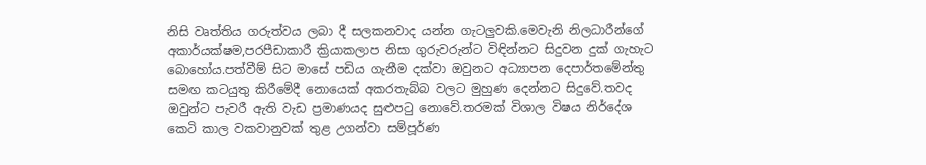නිසි වෘත්තිය ගරුත්වය ලබා දී සලකනවාද යන්න ගැටලුවකි.මෙවැනි නිලධාරීන්ගේ අකාර්යක්ෂම,පරපීඩාකාරී ක්‍රියාකලාප නිසා ගුරුවරුන්ට විඳින්නට සිදුවන දුක් ගැහැට බොහෝය.පත්වීම් සිට මාසේ පඩිය ගැනීම දක්වා ඔවුනට අධ්‍යාපන දෙපාර්තමේන්තු සමඟ කටයුතු කිරීමේදී නොයෙක් අකරතැබ්බ වලට මුහුණ දෙන්නට සිදුවේ.තවද ඔවුන්ට පැවරී ඇති වැඩ ප්‍රමාණයද සුළුපටු නොවේ.තරමක් විශාල විෂය නිර්දේශ කෙටි කාල වකවානුවක් තුළ උගන්වා සම්පූර්ණ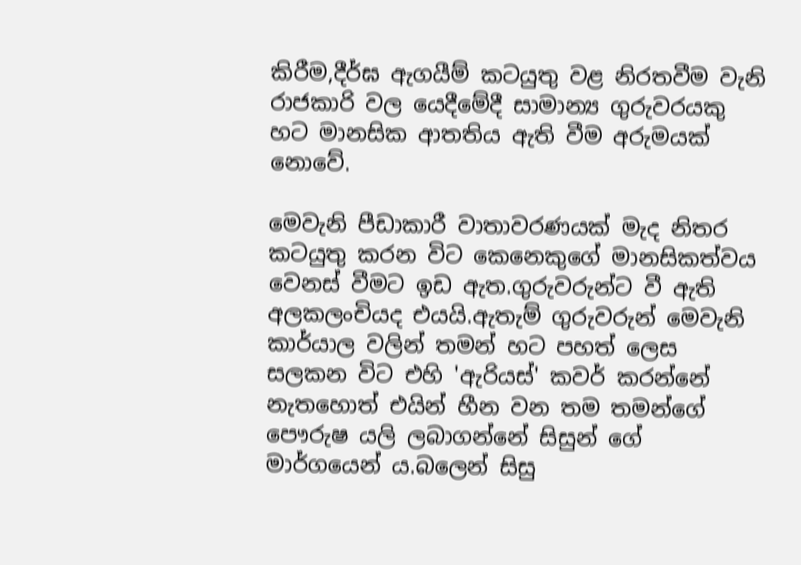කිරීම,දීර්ඝ ඇගයීම් කටයුතු වළ නිරතවීම වැනි රාජකාරි වල යෙදීමේදී සාමාන්‍ය ගුරුවරයකු හට මානසික ආතතිය ඇති වීම අරුමයක් නොවේ.

මෙවැනි පීඩාකාරී වාතාවරණයක් මැද නිතර කටයුතු කරන විට කෙනෙකුගේ මානසිකත්වය වෙනස් වීමට ඉඩ ඇත.ගුරුවරුන්ට වී ඇති අලකලංචියද එයයි.ඇතැම් ගුරුවරුන් මෙවැනි කාර්යාල වලින් තමන් හට පහත් ලෙස සලකන විට එහි 'ඇරියස්' කවර් කරන්නේ  නැතහොත් එයින් හීන වන තම තමන්ගේ පෞරුෂ යලි ලබාගන්නේ සිසුන් ගේ මාර්ගයෙන් ය.බලෙන් සිසු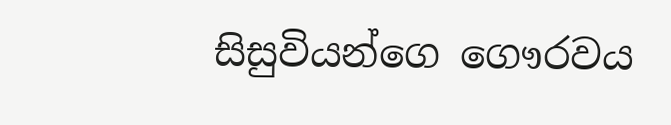සිසුවියන්ගෙ ගෞරවය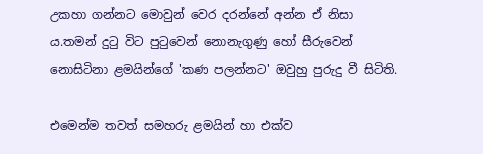උකහා ගන්නට මොවුන් වෙර දරන්නේ අන්න ඒ නිසා ය.තමන් දුටු විට පුටුවෙන් නොනැගුණු හෝ සීරුවෙන් නොසිටිනා ළමයින්ගේ 'කණ පලන්නට' ඔවුහු පුරුදු වී සිටිති.

එමෙන්ම තවත් සමහරු ළමයින් හා එක්ව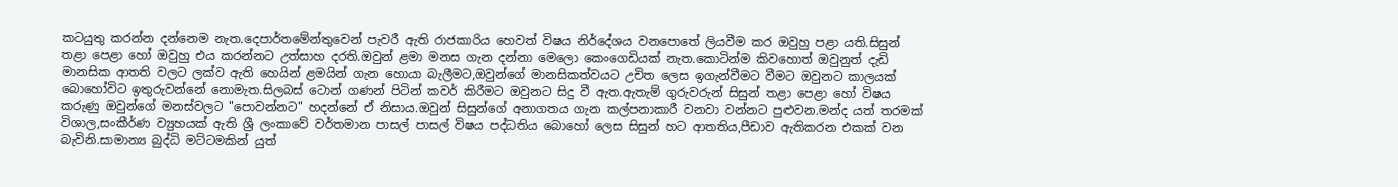කටයුතු කරන්න දන්නෙම නැත.දෙපාර්තමේන්තුවෙන් පැවරී ඇති රාජකාරිය හෙවත් විෂය නිර්දේශය වනපොතේ ලියවීම කර ඔවුහු පළා යති.සිසුන් තළා පෙළා හෝ ඔවුහු එය කරන්නට උත්සාහ දරති.ඔවුන් ළමා මනස ගැන දන්නා මෙලො කෙංගෙඩියක් නැත.කොටින්ම කිවහොත් ඔවුනුත් දැඩි මානසික ආතති වලට ලක්ව ඇති හෙයින් ළමයින් ගැන හොයා බැලීමට,ඔවුන්ගේ මානසිකත්වයට උචිත ලෙස ඉගැන්වීමට වීමට ඔවුනට කාලයක් බොහෝවිට ඉතුරුවන්නේ නොමැත.සිලබස් ටොන් ගණන් පිටින් කවර් කිරීමට ඔවුනට සිදු වී ඇත.ඇතැම් ගුරුවරුන් සිසුන් තළා පෙළා හෝ විෂය කරුණු ඔවුන්ගේ මනස්වලට "පොවන්නට" හදන්නේ ඒ නිසාය.ඔවුන් සිසුන්ගේ අනාගතය ගැන කල්පනාකාරී වනවා වන්නට පුළුවන.මන්ද යත් තරමක් විශාල,සංකීර්ණ ව්‍යුහයක් ඇති ශ්‍රී ලංකාවේ වර්තමාන පාසල් පාසල් විෂය පද්ධතිය බොහෝ ලෙස සිසුන් හට ආතතිය,පීඩාව ඇතිකරන එකක් වන බැවිනි.සාමාන්‍ය බුද්ධි මට්ටමකින් යුත්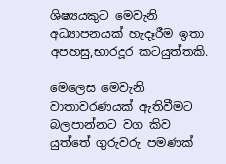ශිෂ්‍යයකුට මෙවැනි අධ්‍යාපනයක් හැදෑරීම ඉතා අපහසු,භාරදූර කටයුත්තකි.

මෙලෙස මෙවැනි වාතාවරණයක් ඇතිවීමට බලපාන්නට වග කිව යුත්තේ ගුරුවරු පමණක්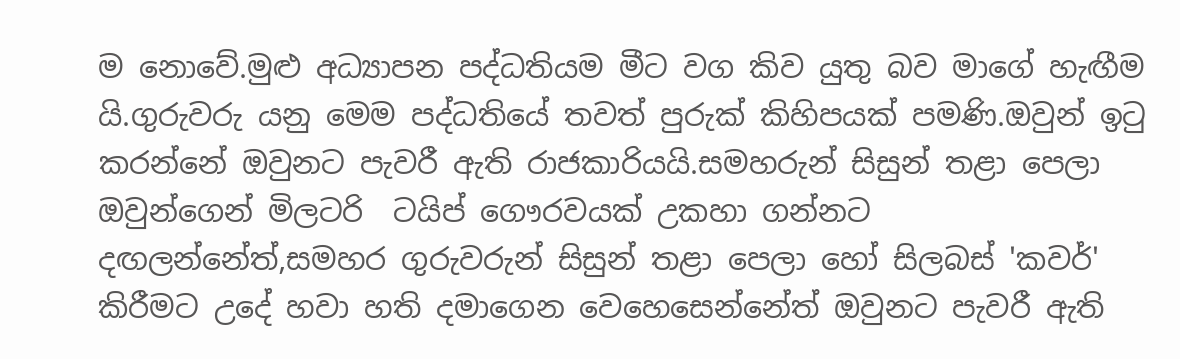ම නොවේ.මුළු අධ්‍යාපන පද්ධතියම මීට වග කිව යුතු බව මාගේ හැඟීම යි.ගුරුවරු යනු මෙම පද්ධතියේ තවත් පුරුක් කිහිපයක් පමණි.ඔවුන් ඉටු කරන්නේ ඔවුනට පැවරී ඇති රාජකාරියයි.සමහරුන් සිසුන් තළා පෙලා ඔවුන්ගෙන් මිලටරි  ටයිප් ගෞරවයක් උකහා ගන්නට දඟලන්නේත්,සමහර ගුරුවරුන් සිසුන් තළා පෙලා හෝ සිලබස් 'කවර්' කිරීමට උදේ හවා හති දමාගෙන වෙහෙසෙන්නේත් ඔවුනට පැවරී ඇති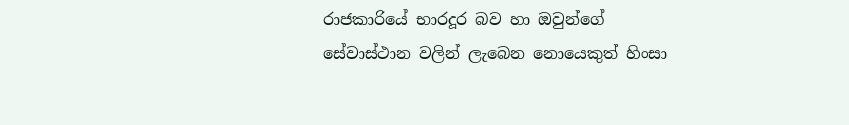රාජකාරියේ භාරදූර බව හා ඔවුන්ගේ සේවාස්ථාන වලින් ලැබෙන නොයෙකුත් හිංසා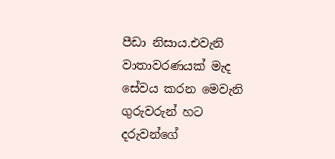පීඩා නිසාය.එවැනි වාතාවරණයක් මැද සේවය කරන මෙවැනි ගුරුවරුන් හට දරුවන්ගේ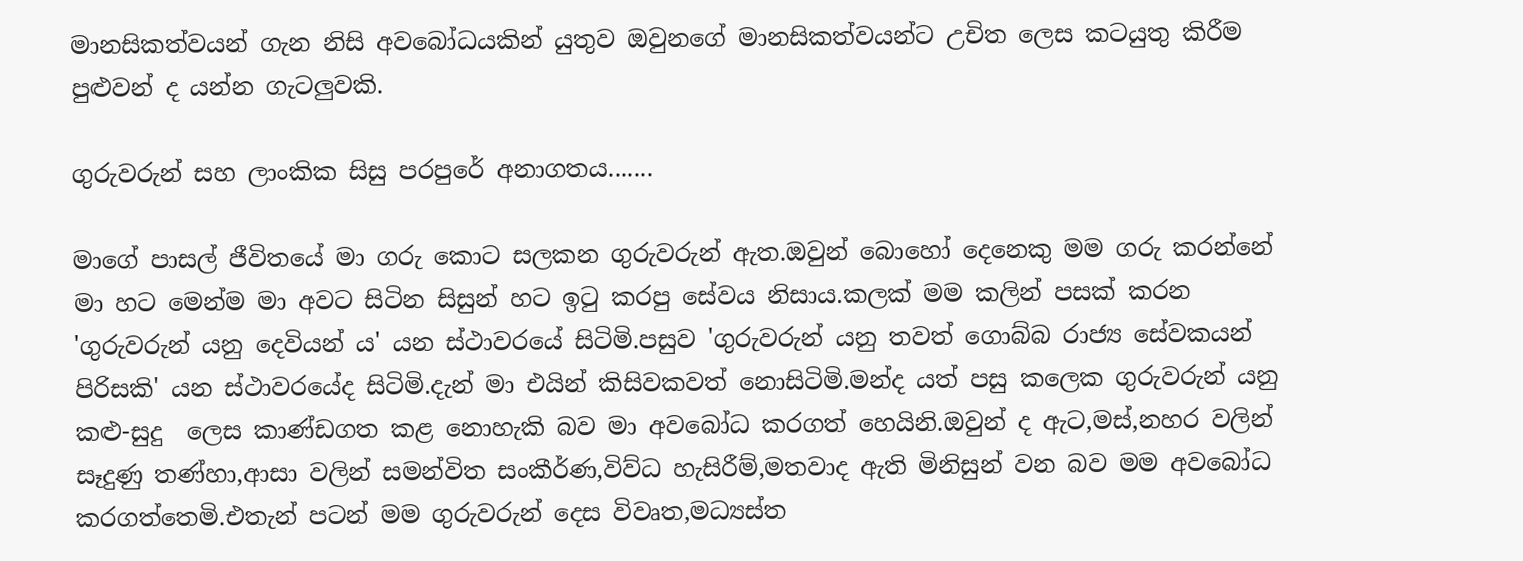මානසිකත්වයන් ගැන නිසි අවබෝධයකින් යුතුව ඔවුනගේ මානසිකත්වයන්ට උචිත ලෙස කටයුතු කිරීම පුළුවන් ද යන්න ගැටලුවකි.

ගුරුවරුන් සහ ලාංකික සිසු පරපුරේ අනාගතය.......

මාගේ පාසල් ජීවිතයේ මා ගරු කොට සලකන ගුරුවරුන් ඇත.ඔවුන් බොහෝ දෙනෙකු මම ගරු කරන්නේ මා හට මෙන්ම මා අවට සිටින සිසුන් හට ඉටු කරපු සේවය නිසාය.කලක් මම කලින් පසක් කරන 'ගුරුවරුන් යනු දෙවියන් ය' යන ස්ථාවරයේ සිටිමි.පසුව 'ගුරුවරුන් යනු තවත් ගොබ්බ රාජ්‍ය සේවකයන් පිරිසකි' යන ස්ථාවරයේද සිටිමි.දැන් මා එයින් කිසිවකවත් නොසිටිමි.මන්ද යත් පසු කලෙක ගුරුවරුන් යනු කළු-සුදු  ලෙස කාණ්ඩගත කළ නොහැකි බව මා අවබෝධ කරගත් හෙයිනි.ඔවුන් ද ඇට,මස්,නහර වලින් සෑදුණු තණ්හා,ආසා වලින් සමන්විත සංකීර්ණ,විව්ධ හැසිරීම්,මතවාද ඇති මිනිසුන් වන බව මම අවබෝධ කරගත්තෙමි.එතැන් පටන් මම ගුරුවරුන් දෙස විවෘත,මධ්‍යස්ත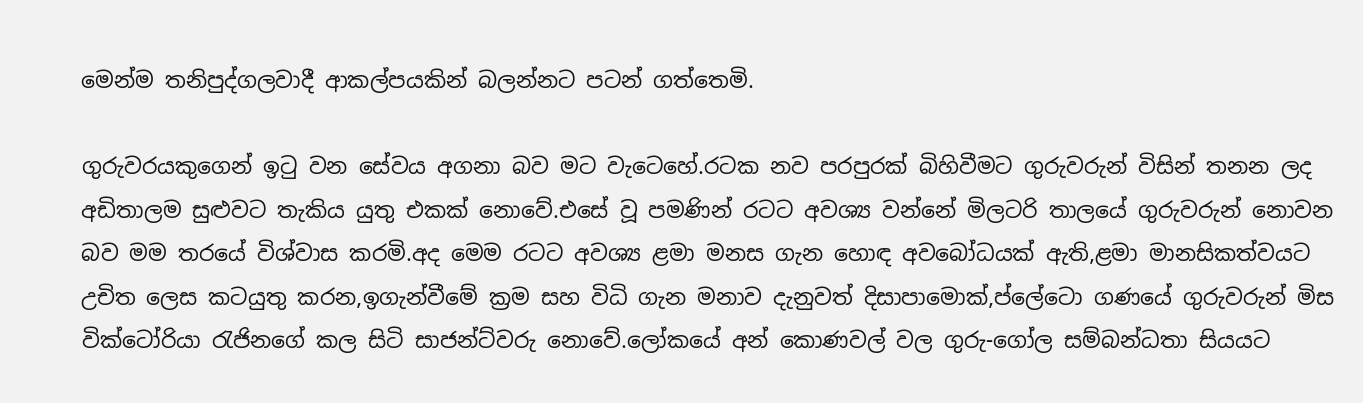මෙන්ම තනිපුද්ගලවාදී ආකල්පයකින් බලන්නට පටන් ගත්තෙමි.

ගුරුවරයකුගෙන් ඉටු වන සේවය අගනා බව මට වැටෙහේ.රටක නව පරපුරක් බිහිවීමට ගුරුවරුන් විසින් තනන ලද අඩිතාලම සුළුවට තැකිය යුතු එකක් නොවේ.එසේ වූ පමණින් රටට අවශ්‍ය වන්නේ මිලටරි තාලයේ ගුරුවරුන් නොවන බව මම තරයේ විශ්වාස කරමි.අද මෙම රටට අවශ්‍ය ළමා මනස ගැන හොඳ අවබෝධයක් ඇති,ළමා මානසිකත්වයට උචිත ලෙස කටයුතු කරන,ඉගැන්වීමේ ක්‍රම සහ විධි ගැන මනාව දැනුවත් දිසාපාමොක්,ප්ලේටො ගණයේ ගුරුවරුන් මිස වික්ටෝරියා රැජිනගේ කල සිටි සාජන්ට්වරු නොවේ.ලෝකයේ අන් කොණවල් වල ගුරු-ගෝල සම්බන්ධතා සියයට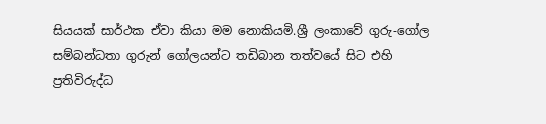සියයක් සාර්ථක ඒවා කියා මම නොකියමි.ශ්‍රී ලංකාවේ ගුරු-ගෝල සම්බන්ධතා ගුරුන් ගෝලයන්ට තඩිබාන තත්වයේ සිට එහි ප්‍රතිවිරුද්ධ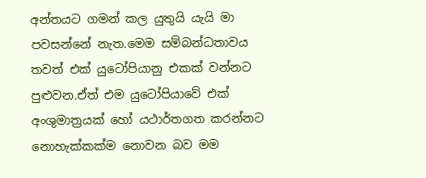අන්තයට ගමන් කල යුතුයි යැයි මා පවසන්නේ නැත.මෙම සම්බන්ධතාවය තවත් එක් යුටෝපියානු එකක් වන්නට පුළුවන.ඒත් එම යුටෝපියාවේ එක් අංශුමාත්‍රයක් හෝ යථාර්තගත කරන්නට නොහැක්කක්ම නොවන බව මම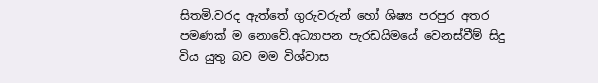සිතමි.වරද ඇත්තේ ගුරුවරුන් හෝ ශිෂ්‍ය පරපුර අතර පමණක් ම නොවේ.අධ්‍යාපන පැරඩයිමයේ වෙනස්වීම් සිදු විය යුතු බව මම විශ්වාස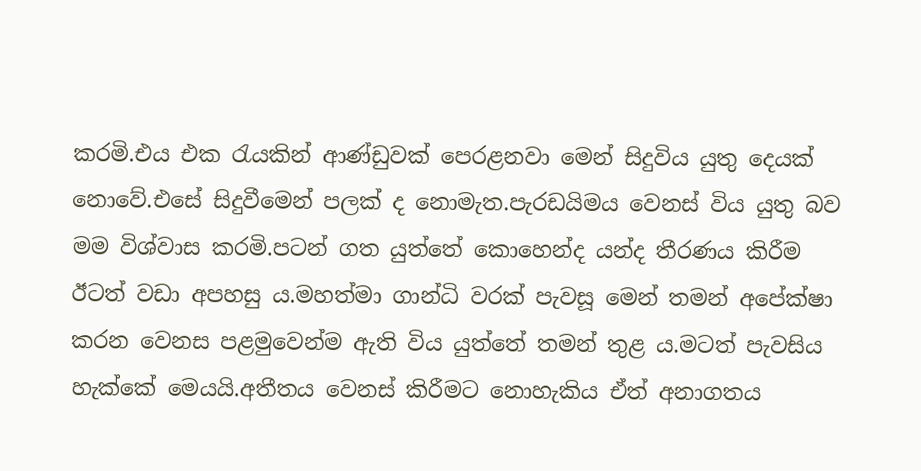කරමි.එය එක රැයකින් ආණ්ඩුවක් පෙරළනවා මෙන් සිදුවිය යුතු දෙයක් නොවේ.එසේ සිදුවීමෙන් පලක් ද නොමැත.පැරඩයිමය වෙනස් විය යුතු බව මම විශ්වාස කරමි.පටන් ගත යුත්තේ කොහෙන්ද යන්ද තීරණය කිරීම ඊටත් වඩා අපහසු ය.මහත්මා ගාන්ධි වරක් පැවසූ මෙන් තමන් අපේක්ෂා කරන වෙනස පළමුවෙන්ම ඇති විය යුත්තේ තමන් තුළ ය.මටත් පැවසිය හැක්කේ මෙයයි.අතීතය වෙනස් කිරීමට නොහැකිය ඒත් අනාගතය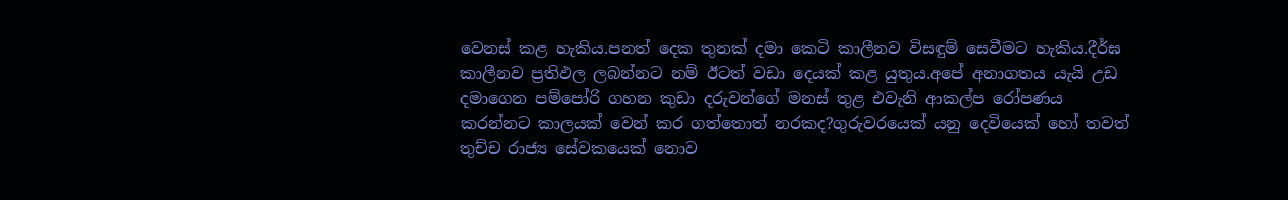වෙනස් කළ හැකිය.පනත් දෙක තුනක් දමා කෙටි කාලීනව විසඳුම් සෙවීමට හැකිය.දීර්ඝ කාලීනව ප්‍රතිඵල ලබන්නට නම් ඊටත් වඩා දෙයක් කළ යුතුය.අපේ අනාගතය යැයි උඩ දමාගෙන පම්පෝරි ගහන කුඩා දරුවන්ගේ මනස් තුළ එවැනි ආකල්ප රෝපණය කරන්නට කාලයක් වෙන් කර ගත්තොත් නරකද?ගුරුවරයෙක් යනු දෙවියෙක් හෝ තවත් තුච්ච රාජ්‍ය සේවකයෙක් නොව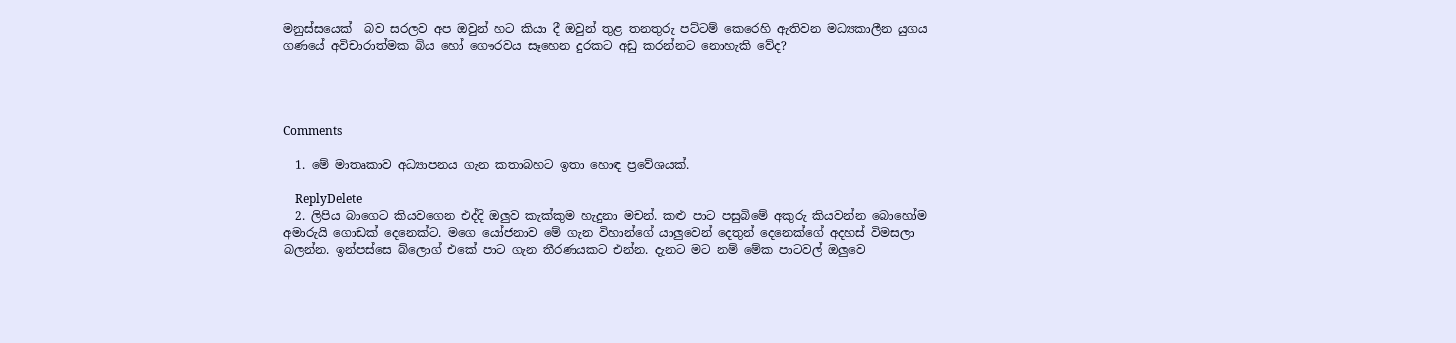මනුස්සයෙක්  බව සරලව අප ඔවුන් හට කියා දී ඔවුන් තුළ තනතුරු පට්ටම් කෙරෙහි ඇතිවන මධ්‍යකාලීන යුගය ගණයේ අවිචාරාත්මක බිය හෝ ගෞරවය සෑහෙන දුරකට අඩු කරන්නට නොහැකි වේද?




Comments

  1. මේ මාතෘකාව අධ්‍යාපනය ගැන කතාබහට ඉතා හොඳ ප්‍රවේශයක්.

    ReplyDelete
  2. ලිපිය බාගෙට කියවගෙන එද්දි ඔලුව කැක්කුම හැදුනා මචන්. කළු පාට පසුබිමේ අකුරු කියවන්න බොහෝම අමාරුයි ගොඩක් දෙනෙක්ට. මගෙ යෝජනාව මේ ගැන විහාන්ගේ යාලුවෙන් දෙතුන් දෙනෙක්ගේ අදහස් විමසලා බලන්න. ඉන්පස්සෙ බ්ලොග් එකේ පාට ගැන තීරණයකට එන්න. දැනට මට නම් මේක පාටවල් ඔලුවෙ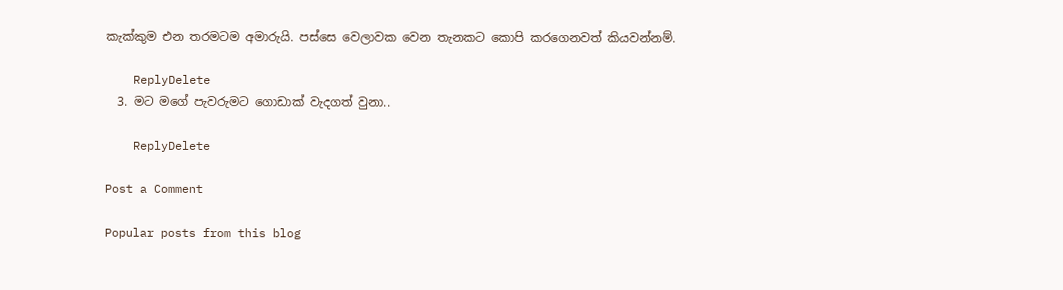කැක්කුම එන තරමටම අමාරුයි. පස්සෙ වෙලාවක වෙන තැනකට කොපි කරගෙනවත් කියවන්නම්.

    ReplyDelete
  3. මට මගේ පැවරුමට ගොඩාක් වැදගත් වුනා..

    ReplyDelete

Post a Comment

Popular posts from this blog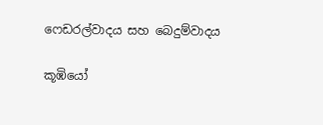ෆෙඩරල්වාදය සහ බෙදුම්වාදය

කූඹියෝ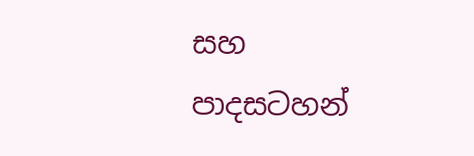සහ පාදසටහන්